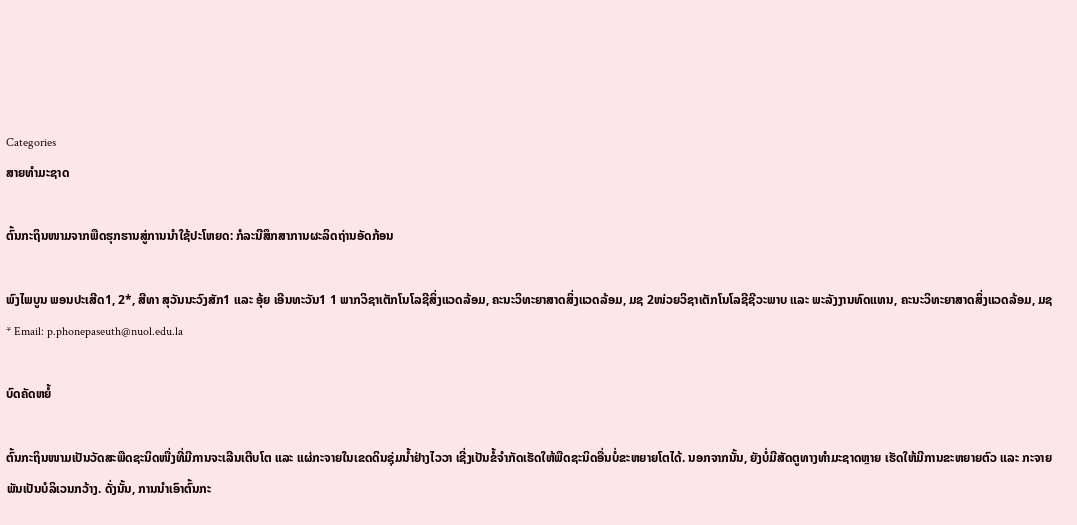Categories
ສາຍທຳມະຊາດ

ຕົ້ນກະຖິນໜາມຈາກພືດຮຸກຮານສູ່ການນຳໃຊ້ປະໂຫຍດ: ກໍລະນີສຶກສາການຜະລິດຖ່ານອັດກ້ອນ

ພົງໄພບູນ ພອນປະເສີດ1, 2*, ສີທາ ສຸວັນນະວົງສັກ1 ແລະ ອຸ້ຍ ເອີນທະວັນ1 1 ພາກວິຊາເຕັກໂນໂລຊີສິ່ງແວດລ້ອມ, ຄະນະວິທະຍາສາດສິ່ງແວດລ້ອມ, ມຊ 2ໜ່ວຍວິຊາເຕັກໂນໂລຊີຊີວະພາບ ແລະ ພະລັງງານທົດແທນ, ຄະນະວິທະຍາສາດສິ່ງແວດລ້ອມ, ມຊ * Email: p.phonepaseuth@nuol.edu.la

ບົດຄັດຫຍໍ້

ຕົ້ນກະຖິນໜາມເປັນວັດສະພືດຊະນິດໜື່ງທີ່ມີການຈະເລີນເຕີບໂຕ ແລະ ແຜ່ກະຈາຍໃນເຂດດິນຊຸ່ມນໍ້າຢ່າງໄວວາ ເຊີ່ງເປັນຂໍ້ຈຳກັດເຮັດໃຫ້ພືດຊະນິດອື່ນບໍ່ຂະຫຍາຍໂຕໄດ້. ນອກຈາກນັ້ນ, ຍັງບໍ່ມີສັດຕູທາງທໍາມະຊາດຫຼາຍ ເຮັດໃຫ້ມີການຂະຫຍາຍຕົວ ແລະ ກະຈາຍພັນເປັນບໍລິເວນກວ້າງ. ດັ່ງນັ້ນ, ການນໍາເອົາຕົ້ນກະ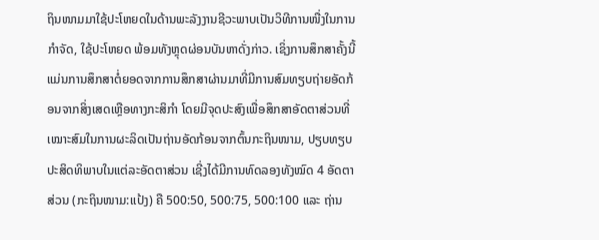ຖິນໜາມມາໃຊ້ປະໂຫຍດໃນດ້ານພະລັງງານຊີວະພາບເປັນວິທີການໜື່ງໃນການກຳຈັດ, ໃຊ້ປະໂຫຍດ ພ້ອມທັງຫຼຸດຜ່ອນບັນຫາດັ່ງກ່າວ. ເຊິ່ງການສຶກສາຄັ້ງນີ້ ແມ່ນການສຶກສາຕໍ່ຍອດຈາກການສຶກສາຜ່ານມາທີ່ມີການສົມທຽບຖ່າຍອັດກ້ອນຈາກສິ່ງເສດເຫຼືອທາງກະສິກຳ ໂດຍມີຈຸດປະສົງເພື່ອສຶກສາອັດຕາສ່ວນທີ່ເໝາະສົມໃນການຜະລິດເປັນຖ່ານອັດກ້ອນຈາກຕົ້ນກະຖິນໜາມ, ປຽບທຽບປະສິດທິພາບໃນແຕ່ລະອັດຕາສ່ວນ ເຊີ່ງໄດ້ມີການທົດລອງທັງໝົດ 4 ອັດຕາສ່ວນ (ກະຖິນໜາມ:ແປ້ງ) ຄື 500:50, 500:75, 500:100 ແລະ ຖ່ານ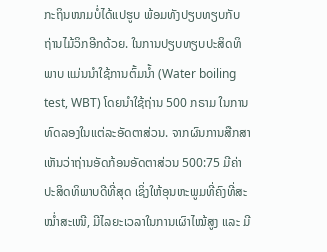ກະຖິນໜາມບໍ່ໄດ້ແປຮູບ ພ້ອມທັງປຽບທຽບກັບຖ່ານໄມ້ວິກອີກດ້ວຍ. ໃນການປຽບທຽບປະສິດທິພາບ ແມ່ນນຳໃຊ້ການຕົ້ມນໍ້າ (Water boiling test, WBT) ໂດຍນຳໃຊ້ຖ່ານ 500 ກຣາມ ໃນການທົດລອງໃນແຕ່ລະອັດຕາສ່ວນ. ຈາກຜົນການສືກສາເຫັນວ່າຖ່ານອັດກ້ອນອັດຕາສ່ວນ 500:75 ມີຄ່າປະສິດທິພາບດີທີ່ສຸດ ເຊິ່ງໃຫ້ອຸນຫະພູມທີ່ຄົງທີ່ສະໝໍ່າສະເໜີ, ມີໄລຍະເວລາໃນການເຜົາໄໝ້ສູງ ແລະ ມີ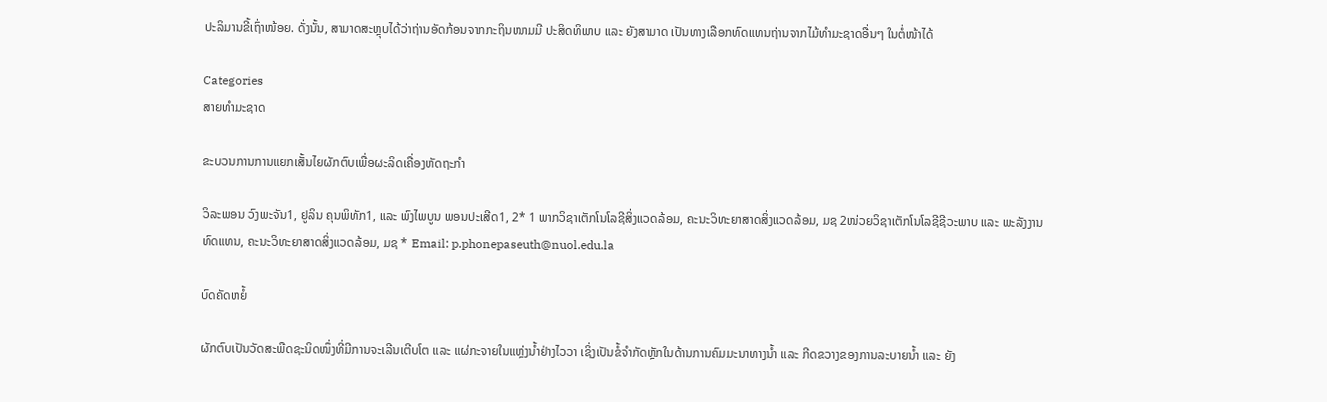ປະລິມານຂີ້ເຖົ່າໜ້ອຍ. ດັ່ງນັ້ນ, ສາມາດສະຫຼຸບໄດ້ວ່າຖ່ານອັດກ້ອນຈາກກະຖິນໜາມມີ ປະສິດທິພາບ ແລະ ຍັງສາມາດ ເປັນທາງເລືອກທົດແທນຖ່ານຈາກໄມ້ທຳມະຊາດອື່ນໆ ໃນຕໍ່ໜ້າໄດ້

Categories
ສາຍທຳມະຊາດ

ຂະບວນການການແຍກເສັ້ນໄຍຜັກຕົບເພື່ອຜະລິດເຄື່ອງຫັດຖະກຳ

ວິລະພອນ ວົງພະຈັນ1, ຢູລິນ ຄຸນພິທັກ1, ແລະ ພົງໄພບູນ ພອນປະເສີດ1, 2* 1 ພາກວິຊາເຕັກໂນໂລຊີສິ່ງແວດລ້ອມ, ຄະນະວິທະຍາສາດສິ່ງແວດລ້ອມ, ມຊ 2ໜ່ວຍວິຊາເຕັກໂນໂລຊີຊີວະພາບ ແລະ ພະລັງງານທົດແທນ, ຄະນະວິທະຍາສາດສິ່ງແວດລ້ອມ, ມຊ * Email: p.phonepaseuth@nuol.edu.la

ບົດຄັດຫຍໍ້

ຜັກຕົບເປັນວັດສະພືດຊະນິດໜຶ່ງທີ່ມີການຈະເລີນເຕີບໂຕ ແລະ ແຜ່ກະຈາຍໃນແຫຼ່ງນໍ້າຢ່າງໄວວາ ເຊິ່ງເປັນຂໍ້ຈໍາກັດຫຼັກໃນດ້ານການຄົມມະນາທາງນໍ້າ ແລະ ກີດຂວາງຂອງການລະບາຍນໍ້າ ແລະ ຍັງ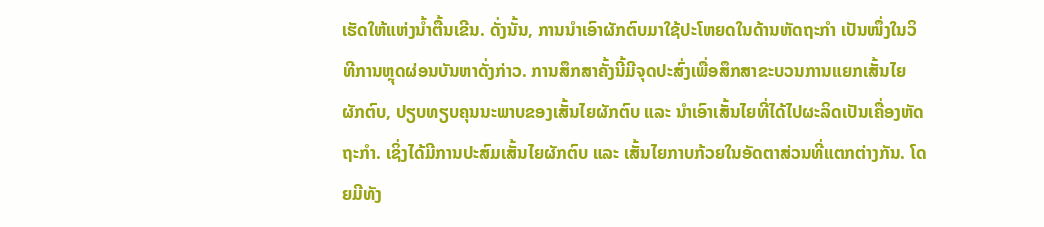ເຮັດໃຫ້ແຫ່ງນໍ້າຕື້ນເຂີນ. ດັ່ງນັ້ນ, ການນໍາເອົາຜັກຕົບມາໃຊ້ປະໂຫຍດໃນດ້ານຫັດຖະກໍາ ເປັນໜຶ່ງໃນວິທີການຫຼຸດຜ່ອນບັນຫາດັ່ງກ່າວ. ການສຶກສາຄັ້ງນີ້ມີຈຸດປະສົ່ງເພື່ອສຶກສາຂະບວນການແຍກເສັ້ນໄຍຜັກຕົບ, ປຽບທຽບຄຸນນະພາບຂອງເສັ້ນໄຍຜັກຕົບ ແລະ ນຳເອົາເສັ້ນໄຍທີ່ໄດ້ໄປຜະລິດເປັນເຄື່ອງຫັດຖະກຳ. ເຊິ່ງໄດ້ມີການປະສົມເສັ້ນໄຍຜັກຕົບ ແລະ ເສັ້ນໄຍກາບກ້ວຍໃນອັດຕາສ່ວນທີ່ແຕກຕ່າງກັນ. ໂດຍມີທັງ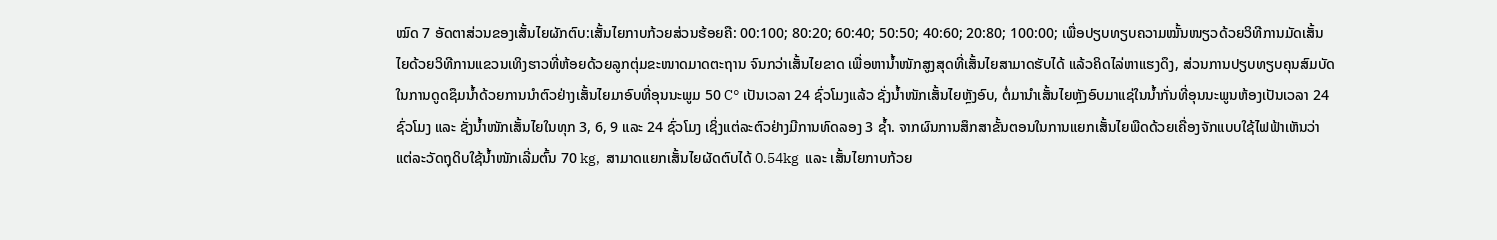ໝົດ 7 ອັດຕາສ່ວນຂອງເສັ້ນໄຍຜັກຕົບ:ເສັ້ນໄຍກາບກ້ວຍສ່ວນຮ້ອຍຄື: 00:100; 80:20; 60:40; 50:50; 40:60; 20:80; 100:00; ເພື່ອປຽບທຽບຄວາມໝັ້ນໜຽວດ້ວຍວິທີການມັດເສັ້ນໄຍດ້ວຍວິທີການແຂວນເທິງຮາວທີ່ຫ້ອຍດ້ວຍລູກຕຸ່ມຂະໜາດມາດຕະຖານ ຈົນກວ່າເສັ້ນໄຍຂາດ ເພື່ອຫານ້ຳໜັກສູງສຸດທີ່ເສັ້ນໄຍສາມາດຮັບໄດ້ ແລ້ວຄິດໄລ່ຫາແຮງດຶງ, ສ່ວນການປຽບທຽບຄຸນສົມບັດໃນການດູດຊຶມນໍ້າດ້ວຍການນໍາຕົວຢ່າງເສັ້ນໄຍມາອົບທີ່ອຸນນະພູມ 50 C° ເປັນເວລາ 24 ຊົ່ວໂມງແລ້ວ ຊັ່ງນໍ້າໜັກເສັ້ນໄຍຫຼັງອົບ, ຕໍ່ມານໍາເສັ້ນໄຍຫຼັງອົບມາແຊ່ໃນນໍ້າກັ່ນທີ່ອຸນນະພູນຫ້ອງເປັນເວລາ 24 ຊົ່ວໂມງ ແລະ ຊັ່ງນໍ້າໜັກເສັ້ນໄຍໃນທຸກ 3, 6, 9 ແລະ 24 ຊົ່ວໂມງ ເຊິ່ງແຕ່ລະຕົວຢ່າງມີການທົດລອງ 3 ຊໍ້າ. ຈາກຜົນການສຶກສາຂັ້ນຕອນໃນການແຍກເສັ້ນໄຍພືດດ້ວຍເຄື່ອງຈັກແບບໃຊ້ໄຟຟ້າເຫັນວ່າ ແຕ່ລະວັດຖຸດິບໃຊ້ນໍ້າໜັກເລີ່ມຕົ້ນ 70 kg,  ສາມາດແຍກເສັ້ນໄຍຜັດຕົບໄດ້ 0.54kg  ແລະ ເສັ້ນໄຍກາບກ້ວຍ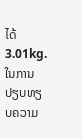ໄດ້ 3.01kg. ໃນການປຽບທຽບຄວາມ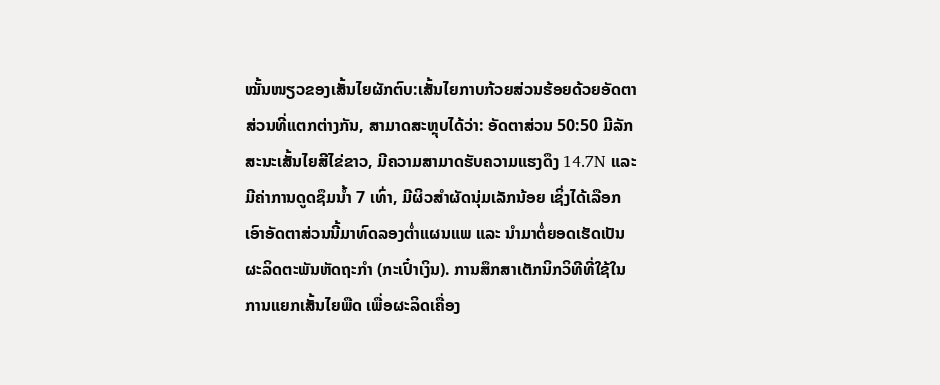ໝັ້ນໜຽວຂອງເສັ້ນໄຍຜັກຕົບ:ເສັ້ນໄຍກາບກ້ວຍສ່ວນຮ້ອຍດ້ວຍອັດຕາສ່ວນທີ່ແຕກຕ່າງກັນ, ສາມາດສະຫຼຸບໄດ້ວ່າ: ອັດຕາສ່ວນ 50:50 ມີລັກສະນະເສັ້ນໄຍສີໄຂ່ຂາວ, ມີຄວາມສາມາດຮັບຄວາມແຮງດຶງ 14.7N ແລະ ມີຄ່າການດູດຊຶມນໍ້າ 7 ເທົ່າ, ມີຜິວສໍາຜັດນຸ່ມເລັກນ້ອຍ ເຊິ່ງໄດ້ເລືອກເອົາອັດຕາສ່ວນນີ້ມາທົດລອງຕໍ່າແຜນແພ ແລະ ນໍາມາຕໍ່ຍອດເຮັດເປັນຜະລິດຕະພັນຫັດຖະກໍາ (ກະເປົ໋າເງິນ). ການສຶກສາເຕັກນິກວິທີທີ່ໃຊ້ໃນການແຍກເສັ້ນໄຍພືດ ເພື່ອຜະລິດເຄື່ອງ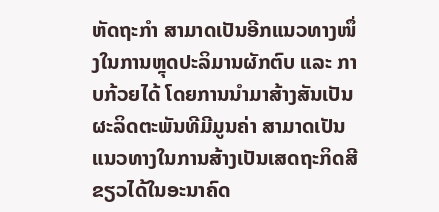ຫັດຖະກຳ ສາມາດເປັນອີກແນວທາງໜຶ່ງໃນການຫຼຸດປະລິມານຜັກຕົບ ແລະ ກາບກ້ວຍໄດ້ ໂດຍການນໍາມາສ້າງສັນເປັນຜະລິດຕະພັນທີມີມູນຄ່າ ສາມາດເປັນແນວທາງໃນການສ້າງເປັນເສດຖະກິດສີຂຽວໄດ້ໃນອະນາຄົດ